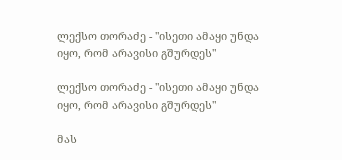ლექსო თორაძე - "ისეთი ამაყი უნდა იყო, რომ არავისი გშურდეს"

ლექსო თორაძე - "ისეთი ამაყი უნდა იყო, რომ არავისი გშურდეს"

მას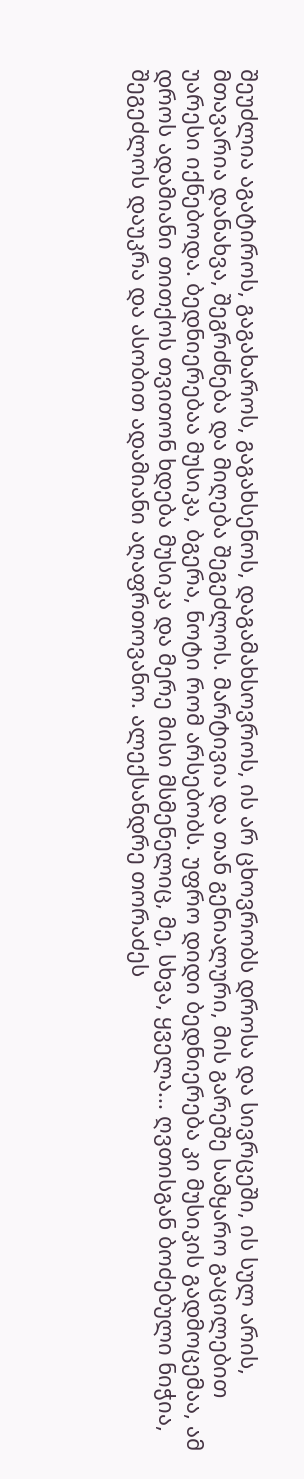შეუძლია აგატიროს, გაგახაროს, გაგახსენოს, დაგამახსოვროს, ის არ ცხოვრობს დროსა და სივრცეში, ის სულ არის, მთავარია დანახვა, შეგრძნება და მიღება შეგეძლოს. მარტივია და თან გენიალური, მის გარეშე სამყარო გაცილებით უარესი იქნებოდა. ბედნიერებაა მუსიკა, ბგერა, ნოტი რომ არსებობს. უფრო დიდი ბედნიერება კი მუსიკის გადმოცემაა, ამ დროს ადამიანი თითქოს თვითონ ხდება მუსიკა და მერე მისი მსმენელიც, მე, სხვა, ყველა... ღვთისგან ბოძებული ნიჭია, შეგეძლოს დაუკრა და ასობით ადამიანი აღაფრთოვანო. ალექსანდრე თორაძეს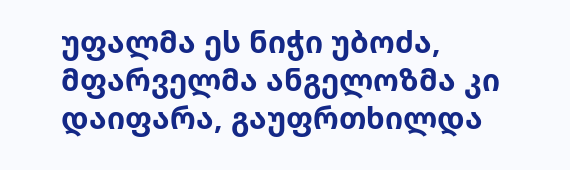უფალმა ეს ნიჭი უბოძა, მფარველმა ანგელოზმა კი დაიფარა, გაუფრთხილდა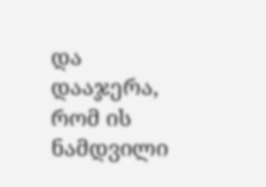და დააჯერა, რომ ის ნამდვილი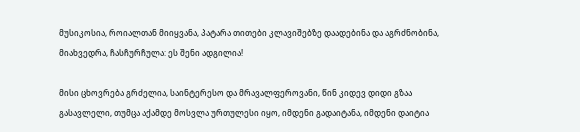მუსიკოსია, როიალთან მიიყვანა, პატარა თითები კლავიშებზე დაადებინა და აგრძნობინა, მიახვედრა, ჩასჩურჩულა: ეს შენი ადგილია!

მისი ცხოვრება გრძელია, საინტერესო და მრავალფეროვანი, წინ კიდევ დიდი გზაა გასავლელი, თუმცა აქამდე მოსვლა ურთულესი იყო, იმდენი გადაიტანა, იმდენი დაიტია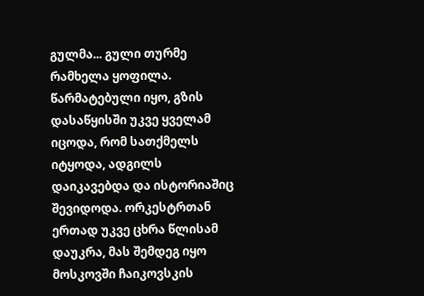გულმა... გული თურმე რამხელა ყოფილა. წარმატებული იყო, გზის დასაწყისში უკვე ყველამ იცოდა, რომ სათქმელს იტყოდა, ადგილს დაიკავებდა და ისტორიაშიც შევიდოდა. ორკესტრთან ერთად უკვე ცხრა წლისამ დაუკრა, მას შემდეგ იყო მოსკოვში ჩაიკოვსკის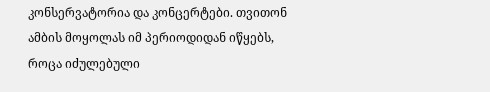კონსერვატორია და კონცერტები. თვითონ ამბის მოყოლას იმ პერიოდიდან იწყებს, როცა იძულებული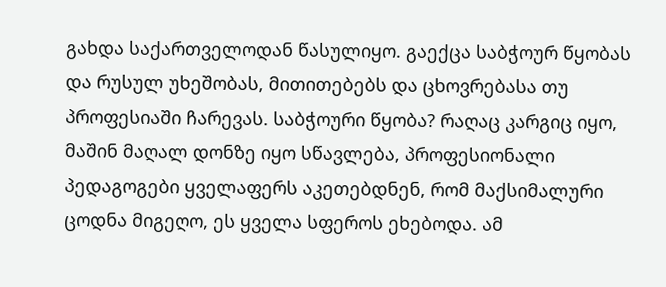გახდა საქართველოდან წასულიყო. გაექცა საბჭოურ წყობას და რუსულ უხეშობას, მითითებებს და ცხოვრებასა თუ პროფესიაში ჩარევას. საბჭოური წყობა? რაღაც კარგიც იყო, მაშინ მაღალ დონზე იყო სწავლება, პროფესიონალი პედაგოგები ყველაფერს აკეთებდნენ, რომ მაქსიმალური ცოდნა მიგეღო, ეს ყველა სფეროს ეხებოდა. ამ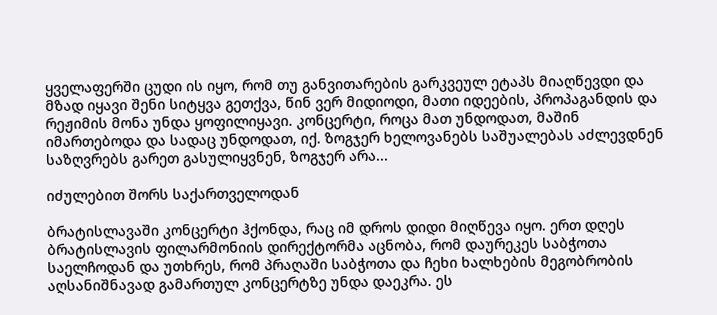ყველაფერში ცუდი ის იყო, რომ თუ განვითარების გარკვეულ ეტაპს მიაღწევდი და მზად იყავი შენი სიტყვა გეთქვა, წინ ვერ მიდიოდი, მათი იდეების, პროპაგანდის და რეჟიმის მონა უნდა ყოფილიყავი. კონცერტი, როცა მათ უნდოდათ, მაშინ იმართებოდა და სადაც უნდოდათ, იქ. ზოგჯერ ხელოვანებს საშუალებას აძლევდნენ საზღვრებს გარეთ გასულიყვნენ, ზოგჯერ არა...

იძულებით შორს საქართველოდან

ბრატისლავაში კონცერტი ჰქონდა, რაც იმ დროს დიდი მიღწევა იყო. ერთ დღეს ბრატისლავის ფილარმონიის დირექტორმა აცნობა, რომ დაურეკეს საბჭოთა საელჩოდან და უთხრეს, რომ პრაღაში საბჭოთა და ჩეხი ხალხების მეგობრობის აღსანიშნავად გამართულ კონცერტზე უნდა დაეკრა. ეს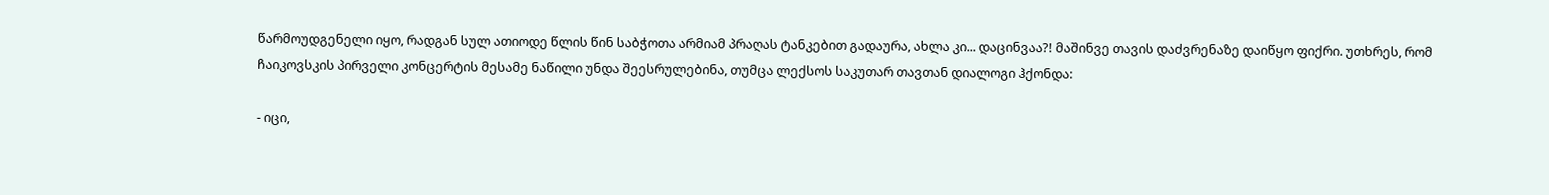წარმოუდგენელი იყო, რადგან სულ ათიოდე წლის წინ საბჭოთა არმიამ პრაღას ტანკებით გადაურა, ახლა კი... დაცინვაა?! მაშინვე თავის დაძვრენაზე დაიწყო ფიქრი. უთხრეს, რომ ჩაიკოვსკის პირველი კონცერტის მესამე ნაწილი უნდა შეესრულებინა, თუმცა ლექსოს საკუთარ თავთან დიალოგი ჰქონდა:

- იცი,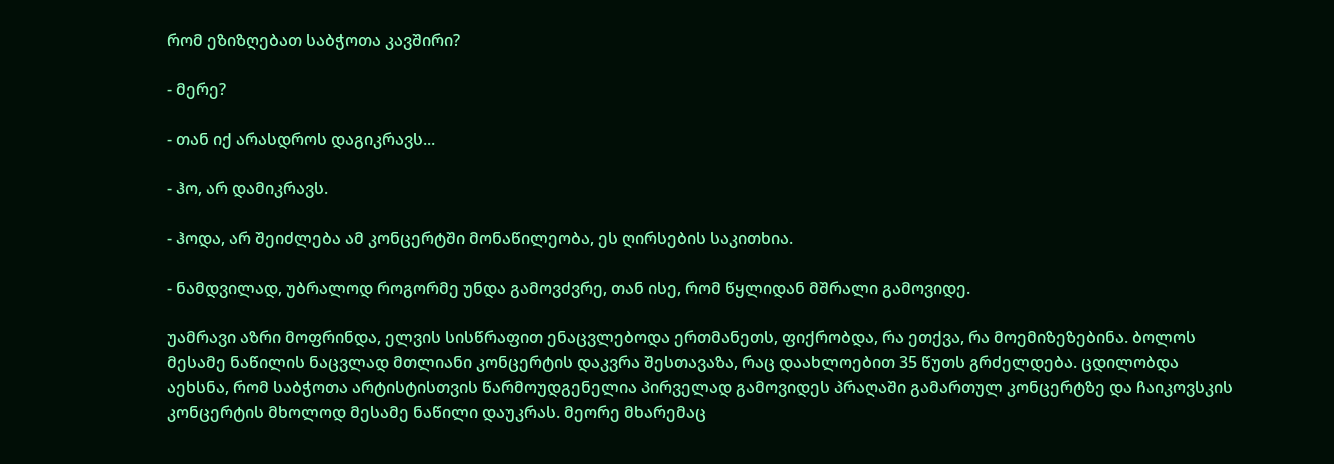რომ ეზიზღებათ საბჭოთა კავშირი?

- მერე?

- თან იქ არასდროს დაგიკრავს...

- ჰო, არ დამიკრავს.

- ჰოდა, არ შეიძლება ამ კონცერტში მონაწილეობა, ეს ღირსების საკითხია.

- ნამდვილად, უბრალოდ როგორმე უნდა გამოვძვრე, თან ისე, რომ წყლიდან მშრალი გამოვიდე.

უამრავი აზრი მოფრინდა, ელვის სისწრაფით ენაცვლებოდა ერთმანეთს, ფიქრობდა, რა ეთქვა, რა მოემიზეზებინა. ბოლოს მესამე ნაწილის ნაცვლად მთლიანი კონცერტის დაკვრა შესთავაზა, რაც დაახლოებით 35 წუთს გრძელდება. ცდილობდა აეხსნა, რომ საბჭოთა არტისტისთვის წარმოუდგენელია პირველად გამოვიდეს პრაღაში გამართულ კონცერტზე და ჩაიკოვსკის კონცერტის მხოლოდ მესამე ნაწილი დაუკრას. მეორე მხარემაც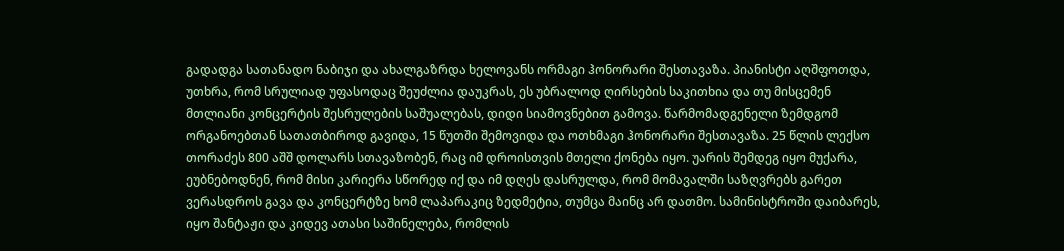გადადგა სათანადო ნაბიჯი და ახალგაზრდა ხელოვანს ორმაგი ჰონორარი შესთავაზა. პიანისტი აღშფოთდა, უთხრა, რომ სრულიად უფასოდაც შეუძლია დაუკრას, ეს უბრალოდ ღირსების საკითხია და თუ მისცემენ მთლიანი კონცერტის შესრულების საშუალებას, დიდი სიამოვნებით გამოვა. წარმომადგენელი ზემდგომ ორგანოებთან სათათბიროდ გავიდა, 15 წუთში შემოვიდა და ოთხმაგი ჰონორარი შესთავაზა. 25 წლის ლექსო თორაძეს 800 აშშ დოლარს სთავაზობენ, რაც იმ დროისთვის მთელი ქონება იყო. უარის შემდეგ იყო მუქარა, ეუბნებოდნენ, რომ მისი კარიერა სწორედ იქ და იმ დღეს დასრულდა, რომ მომავალში საზღვრებს გარეთ ვერასდროს გავა და კონცერტზე ხომ ლაპარაკიც ზედმეტია, თუმცა მაინც არ დათმო. სამინისტროში დაიბარეს, იყო შანტაჟი და კიდევ ათასი საშინელება, რომლის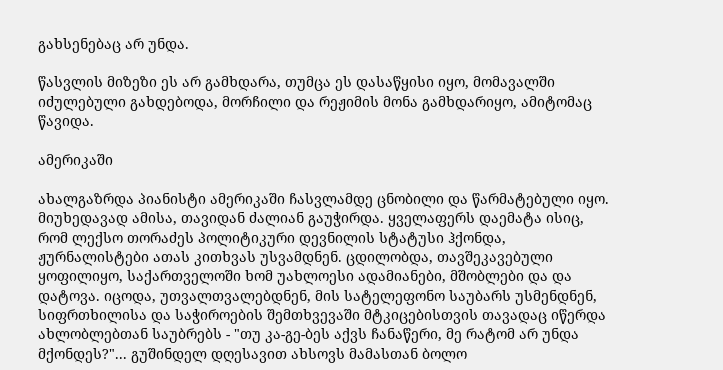გახსენებაც არ უნდა.

წასვლის მიზეზი ეს არ გამხდარა, თუმცა ეს დასაწყისი იყო, მომავალში იძულებული გახდებოდა, მორჩილი და რეჟიმის მონა გამხდარიყო, ამიტომაც წავიდა.

ამერიკაში

ახალგაზრდა პიანისტი ამერიკაში ჩასვლამდე ცნობილი და წარმატებული იყო. მიუხედავად ამისა, თავიდან ძალიან გაუჭირდა. ყველაფერს დაემატა ისიც, რომ ლექსო თორაძეს პოლიტიკური დევნილის სტატუსი ჰქონდა, ჟურნალისტები ათას კითხვას უსვამდნენ. ცდილობდა, თავშეკავებული ყოფილიყო, საქართველოში ხომ უახლოესი ადამიანები, მშობლები და და დატოვა. იცოდა, უთვალთვალებდნენ, მის სატელეფონო საუბარს უსმენდნენ, სიფრთხილისა და საჭიროების შემთხვევაში მტკიცებისთვის თავადაც იწერდა ახლობლებთან საუბრებს - "თუ კა-გე-ბეს აქვს ჩანაწერი, მე რატომ არ უნდა მქონდეს?"... გუშინდელ დღესავით ახსოვს მამასთან ბოლო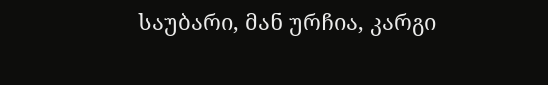საუბარი, მან ურჩია, კარგი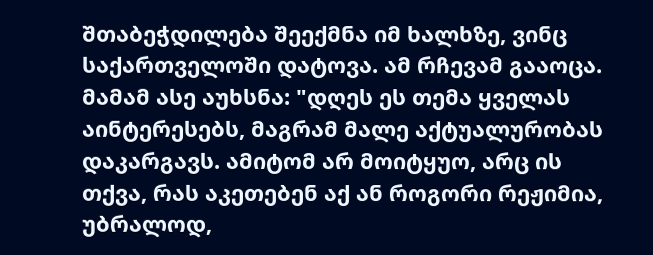შთაბეჭდილება შეექმნა იმ ხალხზე, ვინც საქართველოში დატოვა. ამ რჩევამ გააოცა. მამამ ასე აუხსნა: "დღეს ეს თემა ყველას აინტერესებს, მაგრამ მალე აქტუალურობას დაკარგავს. ამიტომ არ მოიტყუო, არც ის თქვა, რას აკეთებენ აქ ან როგორი რეჟიმია, უბრალოდ,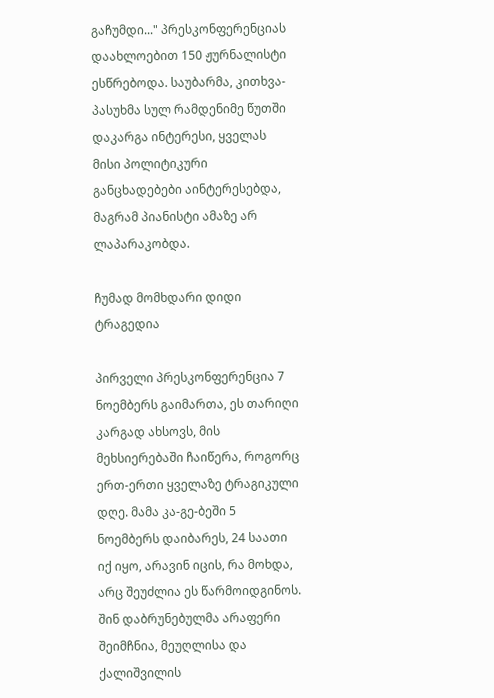გაჩუმდი..." პრესკონფერენციას დაახლოებით 150 ჟურნალისტი ესწრებოდა. საუბარმა, კითხვა-პასუხმა სულ რამდენიმე წუთში დაკარგა ინტერესი, ყველას მისი პოლიტიკური განცხადებები აინტერესებდა, მაგრამ პიანისტი ამაზე არ ლაპარაკობდა.

ჩუმად მომხდარი დიდი ტრაგედია

პირველი პრესკონფერენცია 7 ნოემბერს გაიმართა, ეს თარიღი კარგად ახსოვს, მის მეხსიერებაში ჩაიწერა, როგორც ერთ-ერთი ყველაზე ტრაგიკული დღე. მამა კა-გე-ბეში 5 ნოემბერს დაიბარეს, 24 საათი იქ იყო, არავინ იცის, რა მოხდა, არც შეუძლია ეს წარმოიდგინოს. შინ დაბრუნებულმა არაფერი შეიმჩნია, მეუღლისა და ქალიშვილის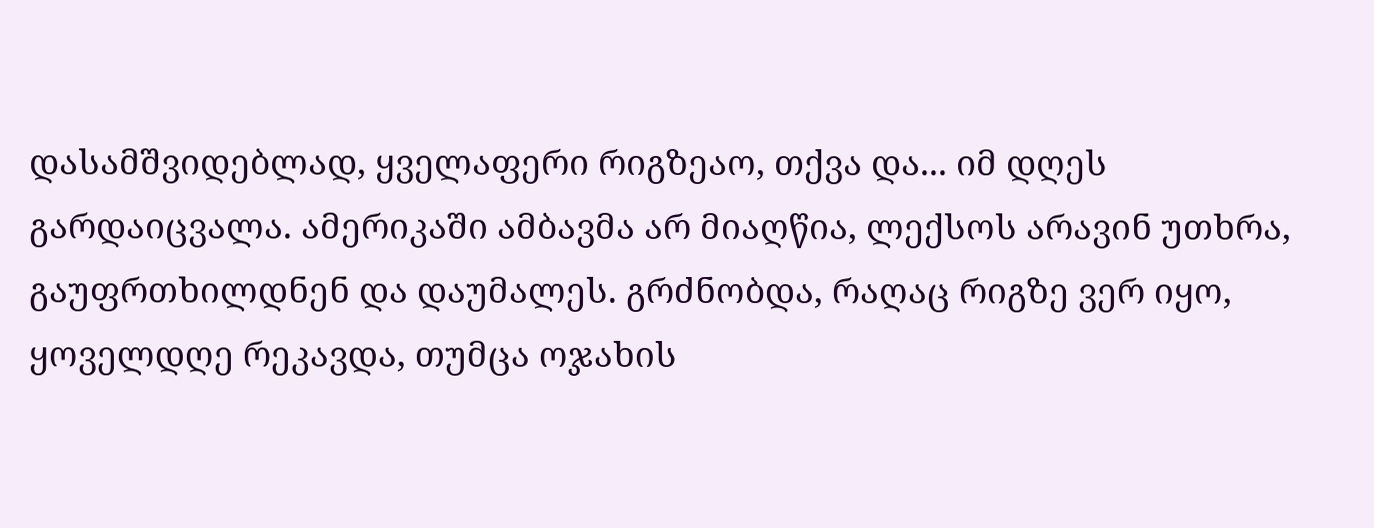დასამშვიდებლად, ყველაფერი რიგზეაო, თქვა და... იმ დღეს გარდაიცვალა. ამერიკაში ამბავმა არ მიაღწია, ლექსოს არავინ უთხრა, გაუფრთხილდნენ და დაუმალეს. გრძნობდა, რაღაც რიგზე ვერ იყო, ყოველდღე რეკავდა, თუმცა ოჯახის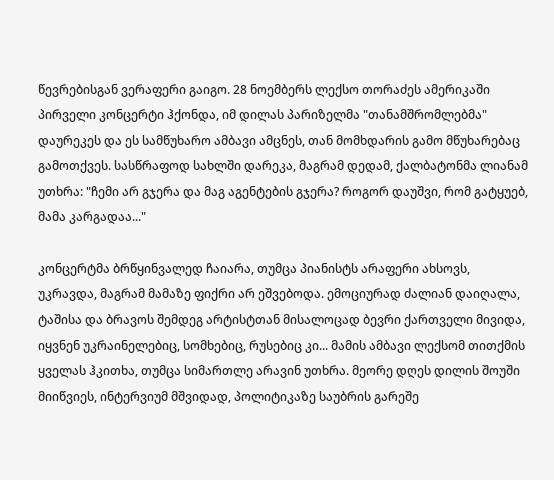წევრებისგან ვერაფერი გაიგო. 28 ნოემბერს ლექსო თორაძეს ამერიკაში პირველი კონცერტი ჰქონდა, იმ დილას პარიზელმა "თანამშრომლებმა" დაურეკეს და ეს სამწუხარო ამბავი ამცნეს, თან მომხდარის გამო მწუხარებაც გამოთქვეს. სასწრაფოდ სახლში დარეკა, მაგრამ დედამ, ქალბატონმა ლიანამ უთხრა: "ჩემი არ გჯერა და მაგ აგენტების გჯერა? როგორ დაუშვი, რომ გატყუებ, მამა კარგადაა..."

კონცერტმა ბრწყინვალედ ჩაიარა, თუმცა პიანისტს არაფერი ახსოვს, უკრავდა, მაგრამ მამაზე ფიქრი არ ეშვებოდა. ემოციურად ძალიან დაიღალა, ტაშისა და ბრავოს შემდეგ არტისტთან მისალოცად ბევრი ქართველი მივიდა, იყვნენ უკრაინელებიც, სომხებიც, რუსებიც კი... მამის ამბავი ლექსომ თითქმის ყველას ჰკითხა, თუმცა სიმართლე არავინ უთხრა. მეორე დღეს დილის შოუში მიიწვიეს, ინტერვიუმ მშვიდად, პოლიტიკაზე საუბრის გარეშე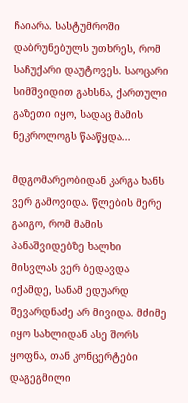ჩაიარა. სასტუმროში დაბრუნებულს უთხრეს, რომ საჩუქარი დაუტოვეს. საოცარი სიმშვიდით გახსნა, ქართული გაზეთი იყო, სადაც მამის ნეკროლოგს წააწყდა...

მდგომარეობიდან კარგა ხანს ვერ გამოვიდა. წლების მერე გაიგო, რომ მამის პანაშვიდებზე ხალხი მისვლას ვერ ბედავდა იქამდე, სანამ ედუარდ შევარდნაძე არ მივიდა. მძიმე იყო სახლიდან ასე შორს ყოფნა, თან კონცერტები დაგეგმილი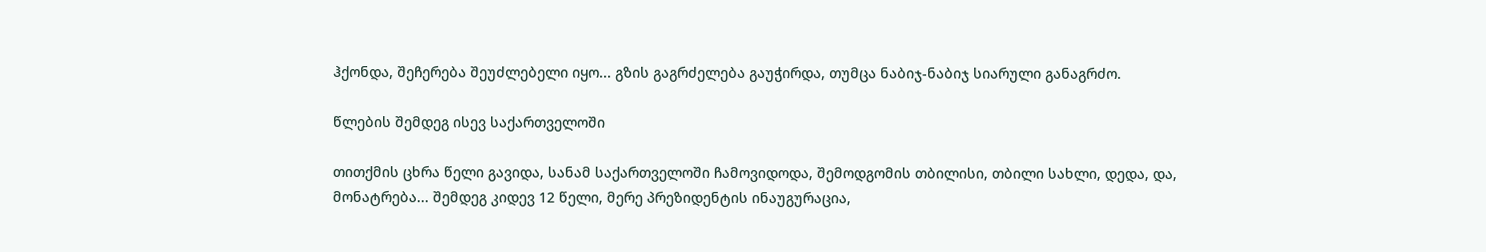ჰქონდა, შეჩერება შეუძლებელი იყო... გზის გაგრძელება გაუჭირდა, თუმცა ნაბიჯ-ნაბიჯ სიარული განაგრძო.

წლების შემდეგ ისევ საქართველოში

თითქმის ცხრა წელი გავიდა, სანამ საქართველოში ჩამოვიდოდა, შემოდგომის თბილისი, თბილი სახლი, დედა, და, მონატრება... შემდეგ კიდევ 12 წელი, მერე პრეზიდენტის ინაუგურაცია,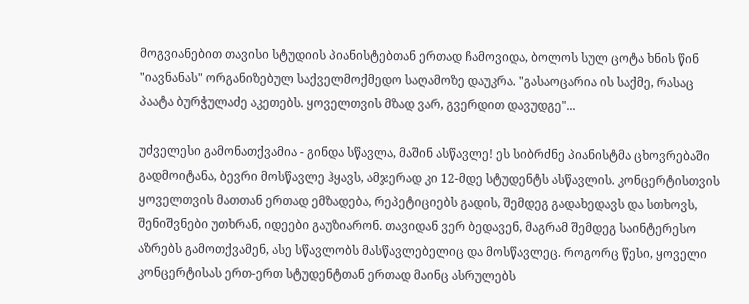მოგვიანებით თავისი სტუდიის პიანისტებთან ერთად ჩამოვიდა, ბოლოს სულ ცოტა ხნის წინ "იავნანას" ორგანიზებულ საქველმოქმედო საღამოზე დაუკრა. "გასაოცარია ის საქმე, რასაც პაატა ბურჭულაძე აკეთებს. ყოველთვის მზად ვარ, გვერდით დავუდგე"...

უძველესი გამონათქვამია - გინდა სწავლა, მაშინ ასწავლე! ეს სიბრძნე პიანისტმა ცხოვრებაში გადმოიტანა, ბევრი მოსწავლე ჰყავს, ამჯერად კი 12-მდე სტუდენტს ასწავლის. კონცერტისთვის ყოველთვის მათთან ერთად ემზადება, რეპეტიციებს გადის, შემდეგ გადახედავს და სთხოვს, შენიშვნები უთხრან, იდეები გაუზიარონ. თავიდან ვერ ბედავენ, მაგრამ შემდეგ საინტერესო აზრებს გამოთქვამენ, ასე სწავლობს მასწავლებელიც და მოსწავლეც. როგორც წესი, ყოველი კონცერტისას ერთ-ერთ სტუდენტთან ერთად მაინც ასრულებს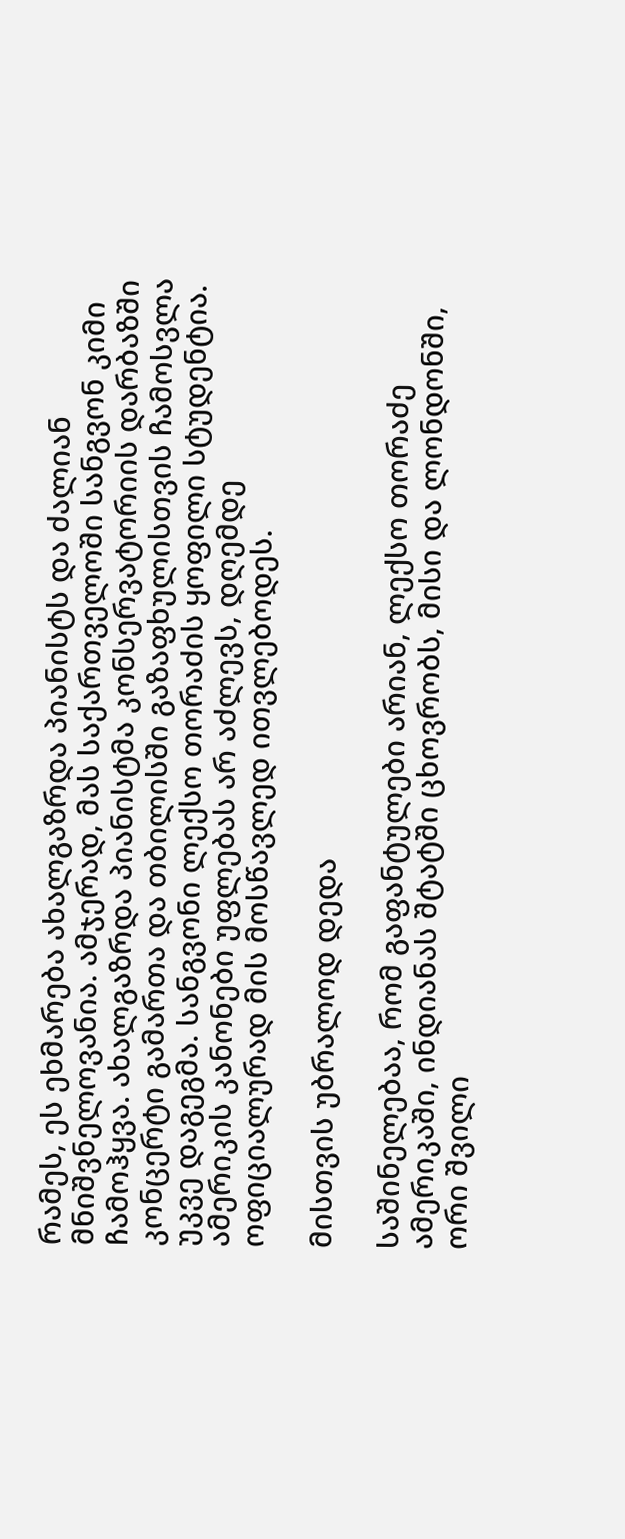რამეს, ეს ეხმარება ახალგაზრდა პიანისტს და ძალიან მნიშვნელოვანია. ამჯერად, მას საქართველოში სანგვონ კიმი ჩამოჰყვა. ახალგაზრდა პიანისტმა კონსერვატორიის დარბაზში კონცერტი გამართა და თბილისში გაზაფხულისთვის ჩამოსვლა უკვე დაგეგმა. სანგვონი ლექსო თორაძის ყოფილი სტუდენტია. ამერიკის კანონები უფლებას არ აძლევს, დღემდე ოფიციალურად მის მოსწავლედ ითვლებოდეს.

მისთვის უბრალოდ დედა

საშინელებაა, რომ გაფანტულები არიან, ლექსო თორაძე ამერიკაში, ინდიანას შტატში ცხოვრობს, მისი და ლონდონში, ორი შვილი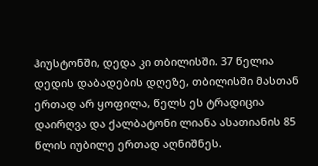ჰიუსტონში, დედა კი თბილისში. 37 წელია დედის დაბადების დღეზე, თბილისში მასთან ერთად არ ყოფილა, წელს ეს ტრადიცია დაირღვა და ქალბატონი ლიანა ასათიანის 85 წლის იუბილე ერთად აღნიშნეს.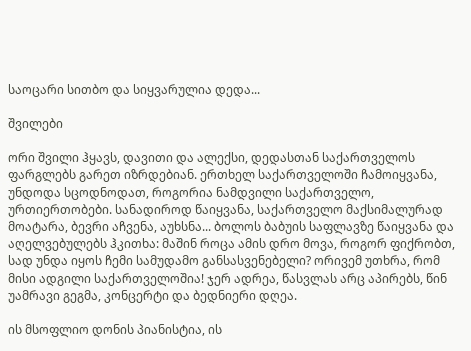საოცარი სითბო და სიყვარულია დედა...

შვილები

ორი შვილი ჰყავს, დავითი და ალექსი, დედასთან საქართველოს ფარგლებს გარეთ იზრდებიან. ერთხელ საქართველოში ჩამოიყვანა, უნდოდა სცოდნოდათ, როგორია ნამდვილი საქართველო, ურთიერთობები. სანადიროდ წაიყვანა, საქართველო მაქსიმალურად მოატარა, ბევრი აჩვენა, აუხსნა... ბოლოს ბაბუის საფლავზე წაიყვანა და აღელვებულებს ჰკითხა: მაშინ როცა ამის დრო მოვა, როგორ ფიქრობთ, სად უნდა იყოს ჩემი სამუდამო განსასვენებელი? ორივემ უთხრა, რომ მისი ადგილი საქართველოშია! ჯერ ადრეა, წასვლას არც აპირებს, წინ უამრავი გეგმა, კონცერტი და ბედნიერი დღეა.

ის მსოფლიო დონის პიანისტია, ის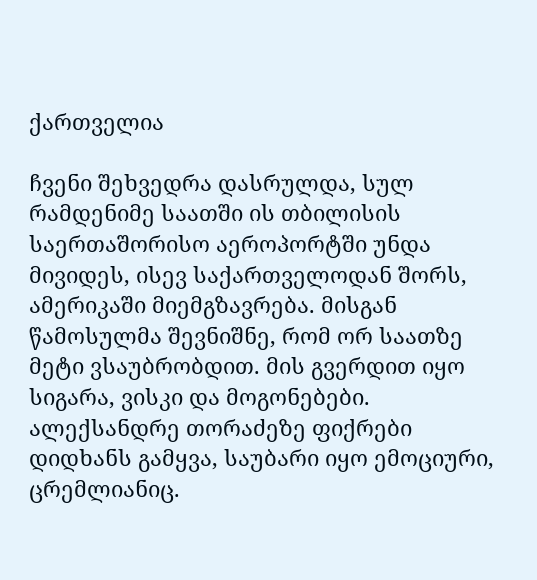ქართველია

ჩვენი შეხვედრა დასრულდა, სულ რამდენიმე საათში ის თბილისის საერთაშორისო აეროპორტში უნდა მივიდეს, ისევ საქართველოდან შორს, ამერიკაში მიემგზავრება. მისგან წამოსულმა შევნიშნე, რომ ორ საათზე მეტი ვსაუბრობდით. მის გვერდით იყო სიგარა, ვისკი და მოგონებები. ალექსანდრე თორაძეზე ფიქრები დიდხანს გამყვა, საუბარი იყო ემოციური, ცრემლიანიც.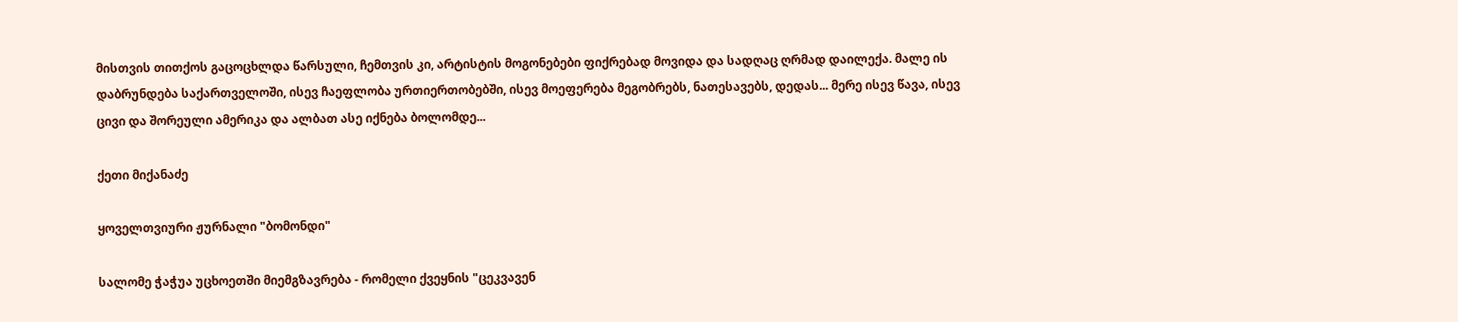მისთვის თითქოს გაცოცხლდა წარსული, ჩემთვის კი, არტისტის მოგონებები ფიქრებად მოვიდა და სადღაც ღრმად დაილექა. მალე ის დაბრუნდება საქართველოში, ისევ ჩაეფლობა ურთიერთობებში, ისევ მოეფერება მეგობრებს, ნათესავებს, დედას... მერე ისევ წავა, ისევ ცივი და შორეული ამერიკა და ალბათ ასე იქნება ბოლომდე...

ქეთი მიქანაძე

ყოველთვიური ჟურნალი "ბომონდი"

სალომე ჭაჭუა უცხოეთში მიემგზავრება - რომელი ქვეყნის "ცეკვავენ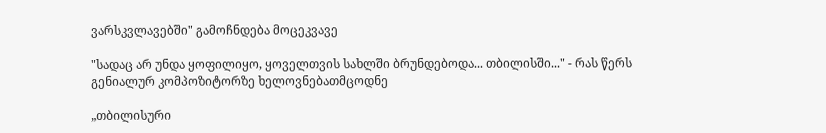ვარსკვლავებში" გამოჩნდება მოცეკვავე

"სადაც არ უნდა ყოფილიყო, ყოველთვის სახლში ბრუნდებოდა... თბილისში..." - რას წერს გენიალურ კომპოზიტორზე ხელოვნებათმცოდნე

„თბილისური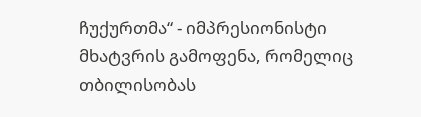ჩუქურთმა“ - იმპრესიონისტი მხატვრის გამოფენა, რომელიც თბილისობას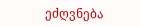ეძღვნება